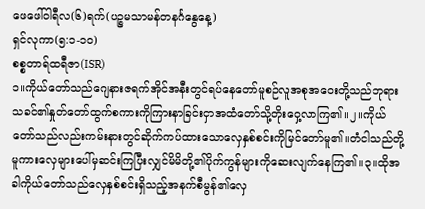ဖေဖေါ်ဝါရီလ(၆)ရက်(ပဉ္စမသာမန်တနင်္ဂနွေနေ့)
ရှင်လုကာ(၅:၁-၁၀)
စစ္စတာရ်ထရီဇာ(ISR)
၁။ကိုယ်တော်သည်ဂျေနားဇရက်အိုင်အနီးတွင်ရပ်နေတော်မူစဉ်လူအစုအဝေးတို့သည်ဘုရားသခင်၏နှုတ်တော်ထွက်စကားကိုကြားနာခြင်းငှာအထံတော်သို့တိုးဝှေ့လာကြ၏။၂။ကိုယ်တော်သည်လည်းကမ်းနားတွင်ဆိုက်ကပ်ထားသောလှေနှစ်စင်းကိုမြင်တော်မူ၏။တံငါသည်တို့မူကားလှေများပေါ်မှဆင်းကြပြီးလျှင်မိမိတို့၏ပိုက်ကွန်များကိုဆေးလျက်နေကြ၏။၃။ထိုအခါကိုယ်တော်သည်လှေနှစ်စင်းရှိသည့်အနက်စီမွန်၏လှေ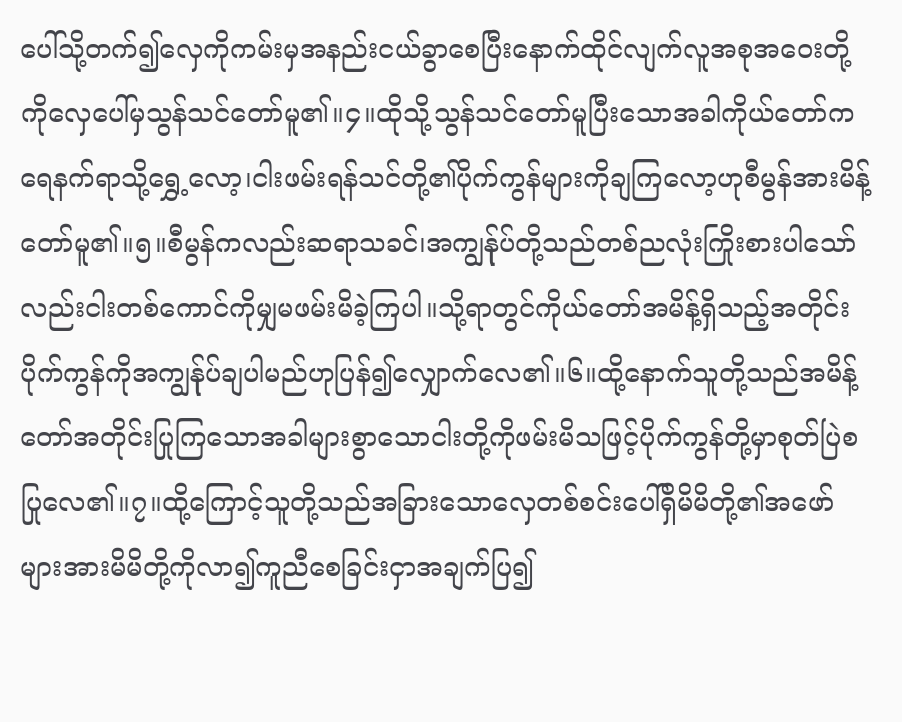ပေါ်သို့တက်၍လှေကိုကမ်းမှအနည်းငယ်ခွာစေပြီးနောက်ထိုင်လျက်လူအစုအဝေးတို့ကိုလှေပေါ်မှသွန်သင်တော်မူ၏။၄။ထိုသို့သွန်သင်တော်မူပြီးသောအခါကိုယ်တော်ကရေနက်ရာသို့ရွှေ့လော့၊ငါးဖမ်းရန်သင်တို့၏ပိုက်ကွန်များကိုချကြလော့ဟုစီမွန်အားမိန့်တော်မူ၏။၅။စီမွန်ကလည်းဆရာသခင်၊အကျွန်ုပ်တို့သည်တစ်ညလုံးကြိုးစားပါသော်လည်းငါးတစ်ကောင်ကိုမျှမဖမ်းမိခဲ့ကြပါ။သို့ရာတွင်ကိုယ်တော်အမိန့်ရှိသည့်အတိုင်းပိုက်ကွန်ကိုအကျွန်ုပ်ချပါမည်ဟုပြန်၍လျှောက်လေ၏။၆။ထို့နောက်သူတို့သည်အမိန့်တော်အတိုင်းပြုကြသောအခါများစွာသောငါးတို့ကိုဖမ်းမိသဖြင့်ပိုက်ကွန်တို့မှာစုတ်ပြဲစပြုလေ၏။၇။ထို့ကြောင့်သူတို့သည်အခြားသောလှေတစ်စင်းပေါ်ရှိမိမိတို့၏အဖော်များအားမိမိတို့ကိုလာ၍ကူညီစေခြင်းငှာအချက်ပြ၍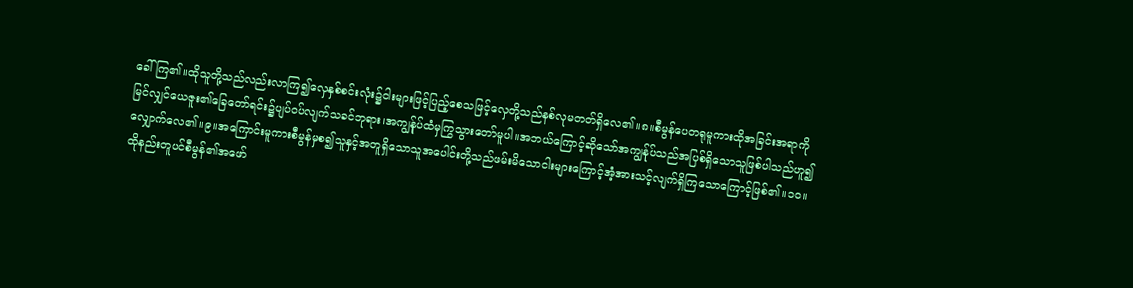ခေါ်ကြ၏။ထိုသူတို့သည်လည်းလာကြ၍လှေနှစ်စင်းလုံး၌ငါးများဖြင့်ပြည့်စေသဖြင့်လှေတို့သည်နစ်လုမတတ်ရှိလေ၏။၈။စီမွန်ပေတရုမူကားထိုအခြင်းအရာကိုမြင်လျှင်ယေဇူး၏ခြေတော်ရင်း၌ပျပ်ဝပ်လျက်သခင်ဘုရား၊အကျွန်ုပ်ထံမှကြွသွားတော်မူပါ။အဘယ်ကြောင့်ဆိုသော်အကျွန်ုပ်သည်အပြစ်ရှိသောသူဖြစ်ပါသည်ဟူ၍လျှောက်လေ၏။၉။အကြောင်းမူကားစီမွန်မှစ၍သူနှင့်အတူရှိသောသူအပေါင်းတို့သည်ဖမ်းမိသောငါးများကြောင့်အံ့အားသင့်လျက်ရှိကြသောကြောင့်ဖြစ်၏။၁၀။ထိုနည်းတူပင်စီမွန်၏အဖော်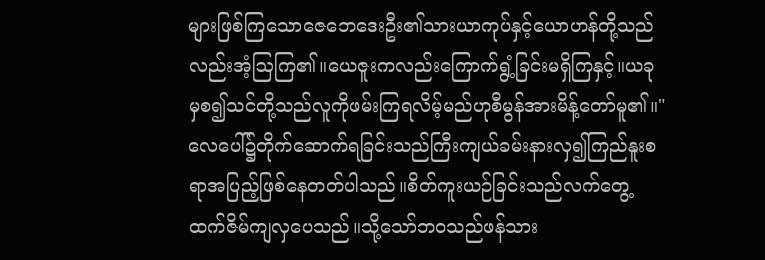များဖြစ်ကြသောဇေဘေဒေးဦး၏သားယာကုပ်နှင့်ယောဟန်တို့သည်လည်းအံ့ဩကြ၏။ယေဇူးကလည်းကြောက်ရွံ့ခြင်းမရှိကြနှင့်။ယခုမှစ၍သင်တို့သည်လူကိုဖမ်းကြရလိမ့်မည်ဟုစီမွန်အားမိန့်တော်မူ၏။"လေပေါ်၌တိုက်ဆောက်ရခြင်းသည်ကြီးကျယ်ခမ်းနားလှ၍ကြည်နူးစရာအပြည့်ဖြစ်နေတတ်ပါသည်။စိတ်ကူးယဉ်ခြင်းသည်လက်တွေ့ထက်ဇိမ်ကျလှပေသည်။သို့သော်ဘဝသည်ဖန်သား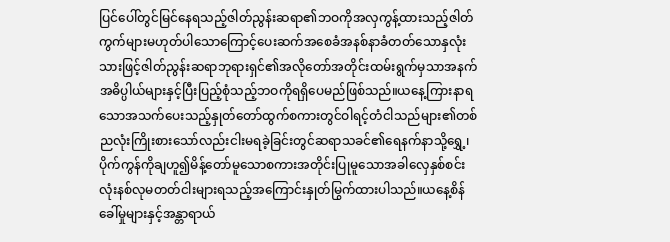ပြင်ပေါ်တွင်မြင်နေရသည့်ဇါတ်ညွန်းဆရာ၏ဘဝကိုအလှကွန့်ထားသည့်ဇါတ်ကွက်များမဟုတ်ပါသောကြောင့်ပေးဆက်အစေခံအနစ်နာခံတတ်သောနှလုံးသားဖြင့်ဇါတ်ညွန်းဆရာဘုရားရှင်၏အလိုတော်အတိုင်းထမ်းရွက်မှသာအနက်အဓိပ္ပါယ်များနှင့်ပြီးပြည့်စုံသည့်ဘဝကိုရရှိပေမည်ဖြစ်သည်။ယနေ့ကြားနာရသောအသက်ပေးသည့်နှုတ်တော်ထွက်စကားတွင်ဝါရင့်တံငါသည်များ၏တစ်ညလုံးကြိုးစားသော်လည်းငါးမရခဲ့ခြင်းတွင်ဆရာသခင်၏ရေနက်နာသို့ရွှေ့၊ပိုက်ကွန်ကိုချဟူ၍မိန့်တော်မူသောစကားအတိုင်းပြုမူသောအခါလှေနှစ်စင်းလုံးနစ်လုမတတ်ငါးများရသည့်အကြောင်းနှုတ်မြွက်ထားပါသည်။ယနေ့စိန်ခေါ်မှုများနှင့်အန္တာရာယ်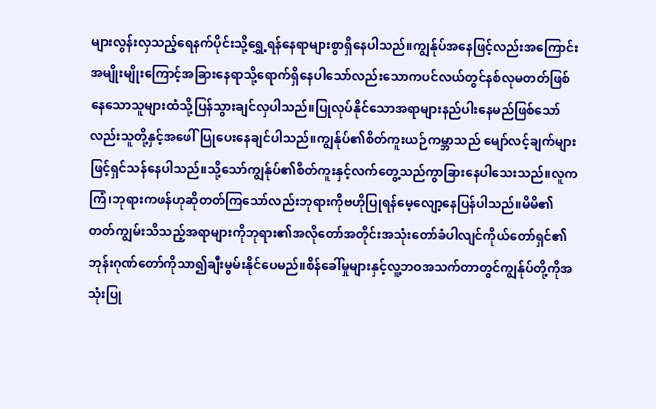များလွန်းလှသည့်ရေနက်ပိုင်းသို့ရွှေ့ရန်နေရာများစွာရှိနေပါသည်။ကျွန်ုပ်အနေဖြင့်လည်းအကြောင်းအမျိုးမျိုးကြောင့်အခြားနေရာသို့ရောက်ရှိနေပါသော်လည်းသောကပင်လယ်တွင်နစ်လုမတတ်ဖြစ်နေသောသူများထံသို့ပြန်သွားချင်လှပါသည်။ပြုလုပ်နိုင်သောအရာများနည်ပါးနေမည်ဖြစ်သော်လည်းသူတို့နှင့်အဖေါ်ပြုပေးနေချင်ပါသည်။ကျွန်ုပ်၏စိတ်ကူးယဉ်ကမ္ဘာသည် မျော်လင့်ချက်များဖြင့်ရှင်သန်နေပါသည်။သို့သော်ကျွန်ုပ်၏စိတ်ကူးနှင့်လက်တွေ့သည်ကွာခြားနေပါသေးသည်။လူကကြံ၊ဘုရားကဖန်ဟုဆိုတတ်ကြသော်လည်းဘုရားကိုဗဟိုပြုရန်မေ့လျော့နေပြန်ပါသည်။မိမိ၏တတ်ကျွမ်းသိသည့်အရာများကိုဘုရား၏အလိုတော်အတိုင်းအသုံးတော်ခံပါလျင်ကိုယ်တော်ရှင်၏ဘုန်းဂုဏ်တော်ကိုသာ၍ချီးမွမ်းနိုင်ပေမည်။စိန်ခေါ်မှုများနှင့်လူ့ဘဝအသက်တာတွင်ကျွန်ုပ်တို့ကိုအသုံးပြု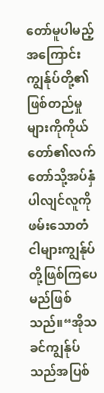တော်မူပါမည့်အကြောင်းကျွန်ုပ်တို့၏ဖြစ်တည်မှုများကိုကိုယ်တော်၏လက်တော်သို့အပ်နှံပါလျင်လူကိုဖမ်းသောတံငါများကျွန်ုပ်တို့ဖြစ်ကြပေမည်ဖြစ်သည်။“အိုသခင်ကျွန်ုပ်သည်အပြစ်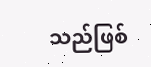သည်ဖြစ်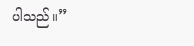ပါသည်။”